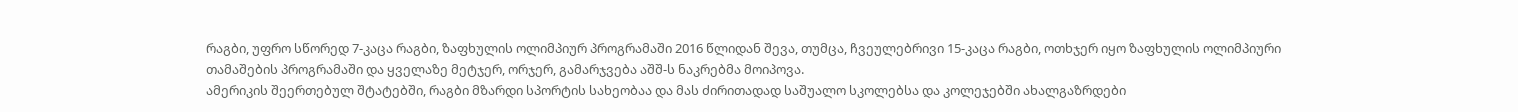რაგბი, უფრო სწორედ 7-კაცა რაგბი, ზაფხულის ოლიმპიურ პროგრამაში 2016 წლიდან შევა, თუმცა, ჩვეულებრივი 15-კაცა რაგბი, ოთხჯერ იყო ზაფხულის ოლიმპიური თამაშების პროგრამაში და ყველაზე მეტჯერ, ორჯერ, გამარჯვება აშშ-ს ნაკრებმა მოიპოვა.
ამერიკის შეერთებულ შტატებში, რაგბი მზარდი სპორტის სახეობაა და მას ძირითადად საშუალო სკოლებსა და კოლეჯებში ახალგაზრდები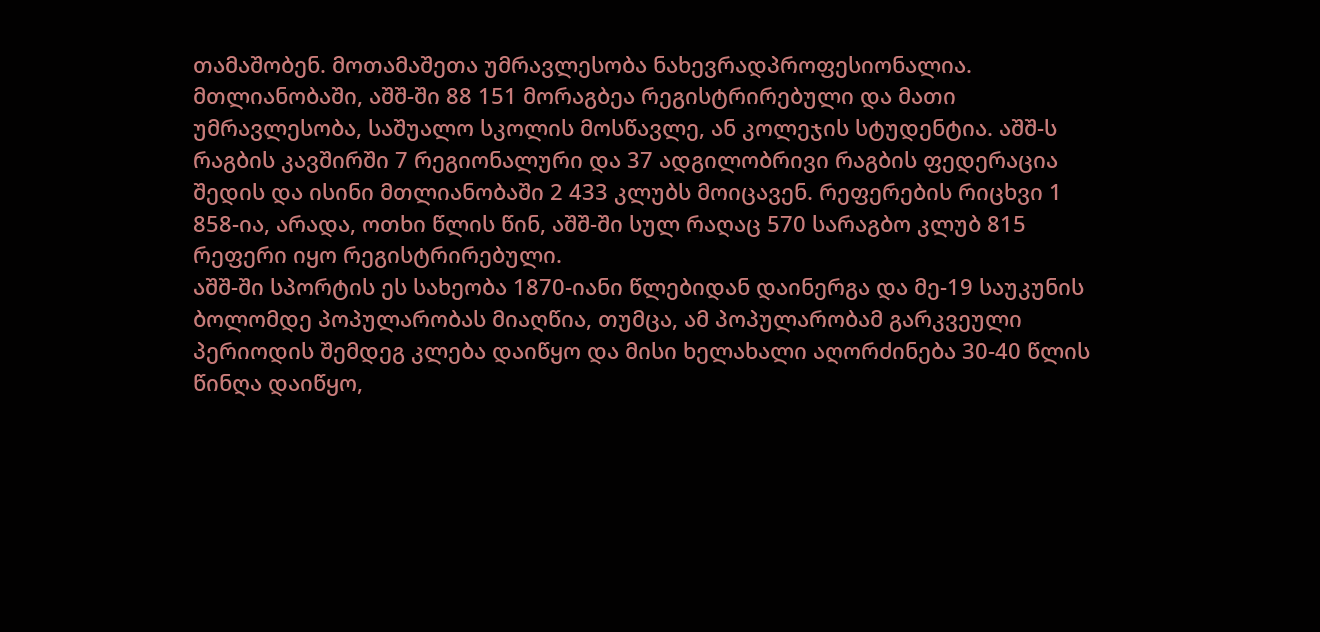თამაშობენ. მოთამაშეთა უმრავლესობა ნახევრადპროფესიონალია. მთლიანობაში, აშშ-ში 88 151 მორაგბეა რეგისტრირებული და მათი უმრავლესობა, საშუალო სკოლის მოსწავლე, ან კოლეჯის სტუდენტია. აშშ-ს რაგბის კავშირში 7 რეგიონალური და 37 ადგილობრივი რაგბის ფედერაცია შედის და ისინი მთლიანობაში 2 433 კლუბს მოიცავენ. რეფერების რიცხვი 1 858-ია, არადა, ოთხი წლის წინ, აშშ-ში სულ რაღაც 570 სარაგბო კლუბ 815 რეფერი იყო რეგისტრირებული.
აშშ-ში სპორტის ეს სახეობა 1870-იანი წლებიდან დაინერგა და მე-19 საუკუნის ბოლომდე პოპულარობას მიაღწია, თუმცა, ამ პოპულარობამ გარკვეული პერიოდის შემდეგ კლება დაიწყო და მისი ხელახალი აღორძინება 30-40 წლის წინღა დაიწყო,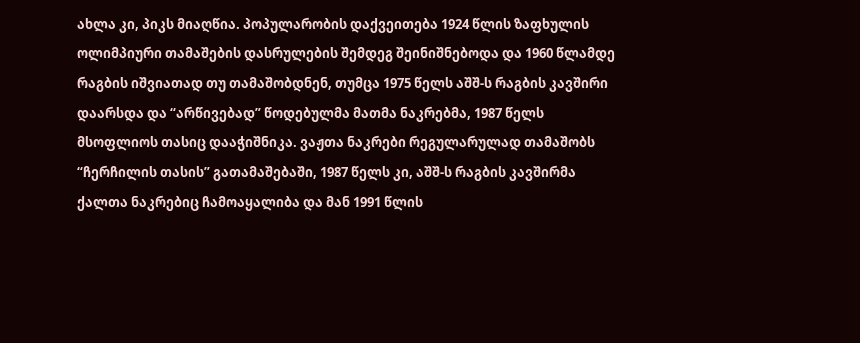ახლა კი, პიკს მიაღწია. პოპულარობის დაქვეითება 1924 წლის ზაფხულის ოლიმპიური თამაშების დასრულების შემდეგ შეინიშნებოდა და 1960 წლამდე რაგბის იშვიათად თუ თამაშობდნენ, თუმცა 1975 წელს აშშ-ს რაგბის კავშირი დაარსდა და “არწივებად” წოდებულმა მათმა ნაკრებმა, 1987 წელს მსოფლიოს თასიც დააჭიშნიკა. ვაჟთა ნაკრები რეგულარულად თამაშობს “ჩერჩილის თასის” გათამაშებაში, 1987 წელს კი, აშშ-ს რაგბის კავშირმა ქალთა ნაკრებიც ჩამოაყალიბა და მან 1991 წლის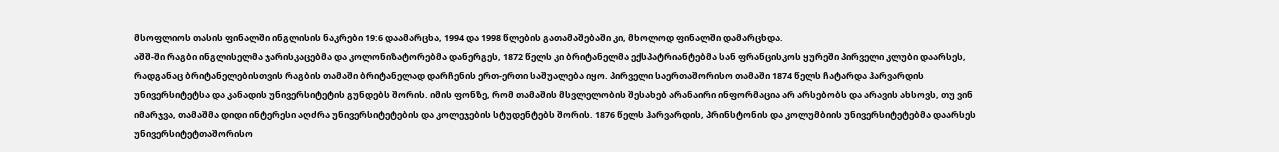მსოფლიოს თასის ფინალში ინგლისის ნაკრები 19:6 დაამარცხა, 1994 და 1998 წლების გათამაშებაში კი, მხოლოდ ფინალში დამარცხდა.
აშშ-ში რაგბი ინგლისელმა ჯარისკაცებმა და კოლონიზატორებმა დანერგეს, 1872 წელს კი ბრიტანელმა ექსპატრიანტებმა სან ფრანცისკოს ყურეში პირველი კლუბი დაარსეს, რადგანაც ბრიტანელებისთვის რაგბის თამაში ბრიტანელად დარჩენის ერთ-ერთი საშუალება იყო. პირველი საერთაშორისო თამაში 1874 წელს ჩატარდა ჰარვარდის უნივერსიტეტსა და კანადის უნივერსიტეტის გუნდებს შორის. იმის ფონზე, რომ თამაშის მსვლელობის შესახებ არანაირი ინფორმაცია არ არსებობს და არავის ახსოვს, თუ ვინ იმარჯვა, თამაშმა დიდი ინტერესი აღძრა უნივერსიტეტების და კოლეჯების სტუდენტებს შორის. 1876 წელს ჰარვარდის, პრინსტონის და კოლუმბიის უნივერსიტეტებმა დაარსეს უნივერსიტეტთაშორისო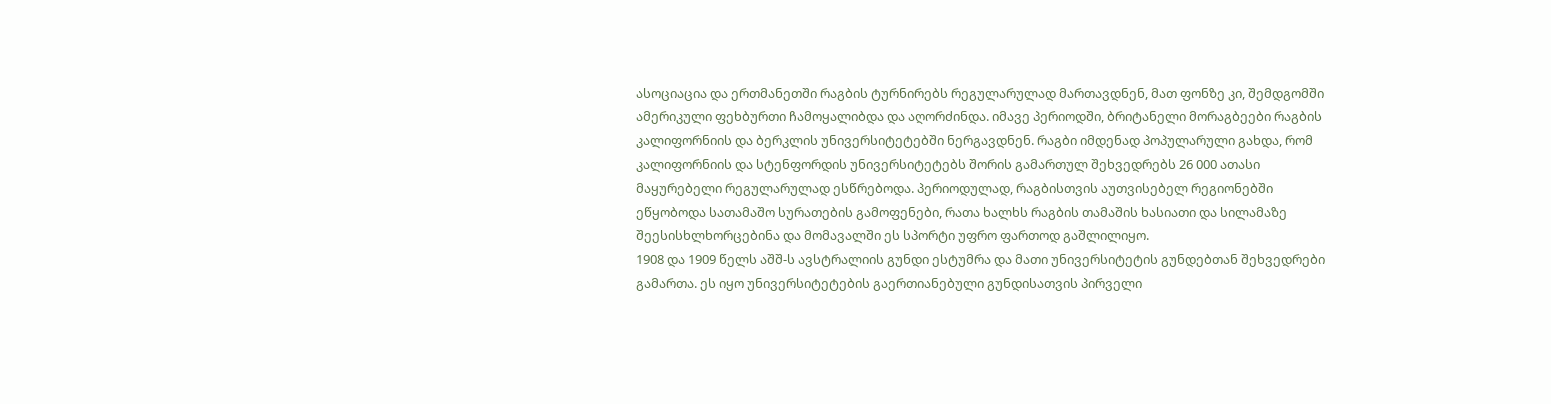ასოციაცია და ერთმანეთში რაგბის ტურნირებს რეგულარულად მართავდნენ, მათ ფონზე კი, შემდგომში ამერიკული ფეხბურთი ჩამოყალიბდა და აღორძინდა. იმავე პერიოდში, ბრიტანელი მორაგბეები რაგბის კალიფორნიის და ბერკლის უნივერსიტეტებში ნერგავდნენ. რაგბი იმდენად პოპულარული გახდა, რომ კალიფორნიის და სტენფორდის უნივერსიტეტებს შორის გამართულ შეხვედრებს 26 000 ათასი მაყურებელი რეგულარულად ესწრებოდა. პერიოდულად, რაგბისთვის აუთვისებელ რეგიონებში ეწყობოდა სათამაშო სურათების გამოფენები, რათა ხალხს რაგბის თამაშის ხასიათი და სილამაზე შეესისხლხორცებინა და მომავალში ეს სპორტი უფრო ფართოდ გაშლილიყო.
1908 და 1909 წელს აშშ-ს ავსტრალიის გუნდი ესტუმრა და მათი უნივერსიტეტის გუნდებთან შეხვედრები გამართა. ეს იყო უნივერსიტეტების გაერთიანებული გუნდისათვის პირველი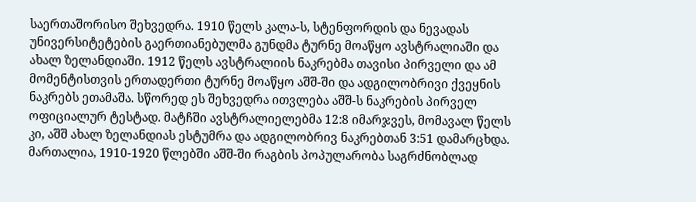საერთაშორისო შეხვედრა. 1910 წელს კალა-ს, სტენფორდის და ნევადას უნივერსიტეტების გაერთიანებულმა გუნდმა ტურნე მოაწყო ავსტრალიაში და ახალ ზელანდიაში. 1912 წელს ავსტრალიის ნაკრებმა თავისი პირველი და ამ მომენტისთვის ერთადერთი ტურნე მოაწყო აშშ-ში და ადგილობრივი ქვეყნის ნაკრებს ეთამაშა. სწორედ ეს შეხვედრა ითვლება აშშ-ს ნაკრების პირველ ოფიციალურ ტესტად. მატჩში ავსტრალიელებმა 12:8 იმარჯვეს, მომავალ წელს კი, აშშ ახალ ზელანდიას ესტუმრა და ადგილობრივ ნაკრებთან 3:51 დამარცხდა.
მართალია, 1910-1920 წლებში აშშ-ში რაგბის პოპულარობა საგრძნობლად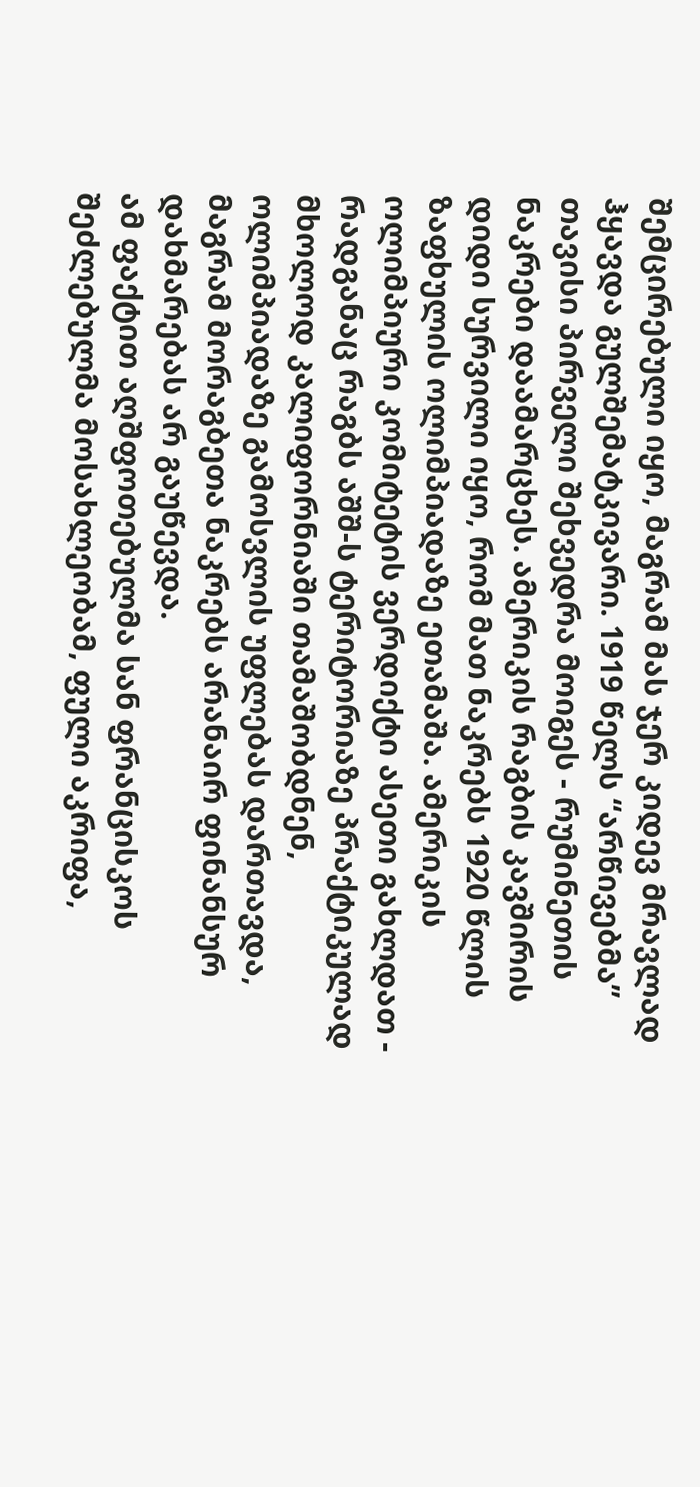შემცირებული იყო, მაგრამ მას ჯერ კიდევ მრავლად ჰყავდა გულშემატკივარი. 1919 წელს “არწივებმა” თავისი პირველი შეხვედრა მოიგეს - რუმინეთის ნაკრები დაამარცხეს. ამერიკის რაგბის კავშირის დიდი სურვილი იყო, რომ მათ ნაკრებს 1920 წლის ზაფხულის ოლიმპიადაზე ეთამაშა. ამერიკის ოლიმპიური კომიტეტის ვერდიქტი ასეთი გახლდათ - რადგანაც რაგბს აშშ-ს ტერიტორიაზე პრაქტიკულად მხოლოდ კალიფორნიაში თამაშობდნენ, ოლიმპიადაზე გამოსვლის უფლებას დართავდა, მაგრამ მორაგბეთა ნაკრებს არანაირ ფინანსურ დახმარებას არ გაუწევდა.
ამ ფაქტით აღშფოთებულმა სან ფრანცისკოს შეძლებულმა მოსახლეობამ, ფული აკრიფა,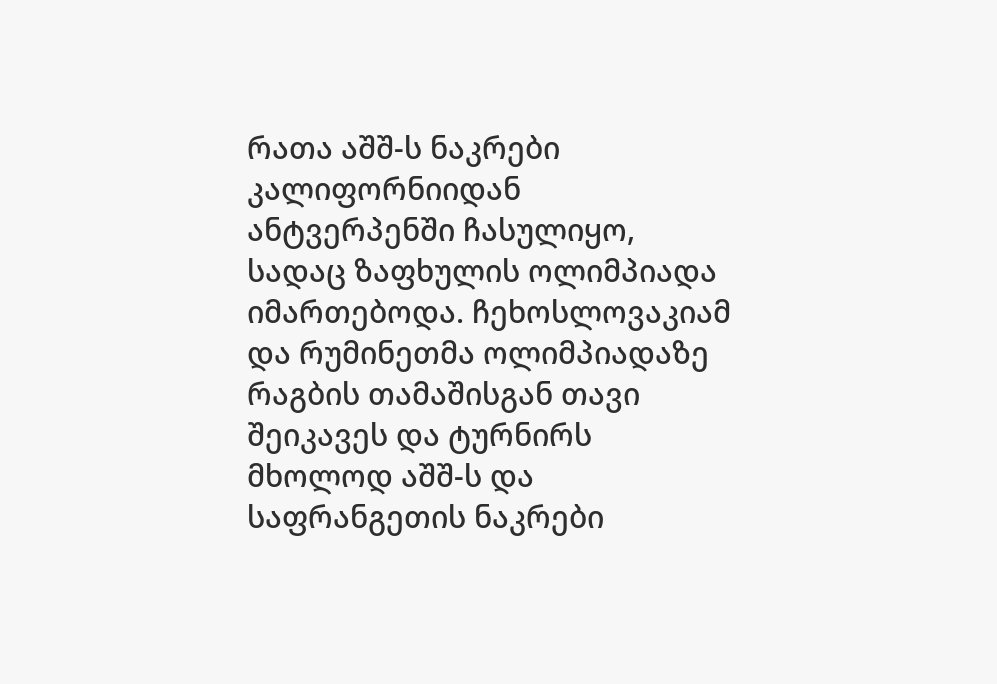რათა აშშ-ს ნაკრები კალიფორნიიდან ანტვერპენში ჩასულიყო, სადაც ზაფხულის ოლიმპიადა იმართებოდა. ჩეხოსლოვაკიამ და რუმინეთმა ოლიმპიადაზე რაგბის თამაშისგან თავი შეიკავეს და ტურნირს მხოლოდ აშშ-ს და საფრანგეთის ნაკრები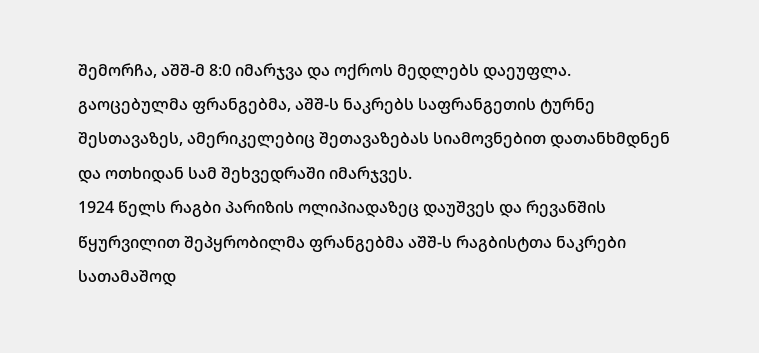შემორჩა, აშშ-მ 8:0 იმარჯვა და ოქროს მედლებს დაეუფლა. გაოცებულმა ფრანგებმა, აშშ-ს ნაკრებს საფრანგეთის ტურნე შესთავაზეს, ამერიკელებიც შეთავაზებას სიამოვნებით დათანხმდნენ და ოთხიდან სამ შეხვედრაში იმარჯვეს.
1924 წელს რაგბი პარიზის ოლიპიადაზეც დაუშვეს და რევანშის წყურვილით შეპყრობილმა ფრანგებმა აშშ-ს რაგბისტთა ნაკრები სათამაშოდ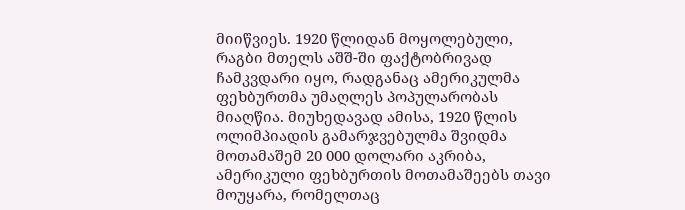მიიწვიეს. 1920 წლიდან მოყოლებული, რაგბი მთელს აშშ-ში ფაქტობრივად ჩამკვდარი იყო, რადგანაც ამერიკულმა ფეხბურთმა უმაღლეს პოპულარობას მიაღწია. მიუხედავად ამისა, 1920 წლის ოლიმპიადის გამარჯვებულმა შვიდმა მოთამაშემ 20 000 დოლარი აკრიბა, ამერიკული ფეხბურთის მოთამაშეებს თავი მოუყარა, რომელთაც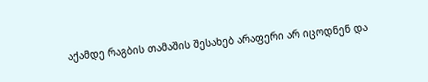აქამდე რაგბის თამაშის შესახებ არაფერი არ იცოდნენ და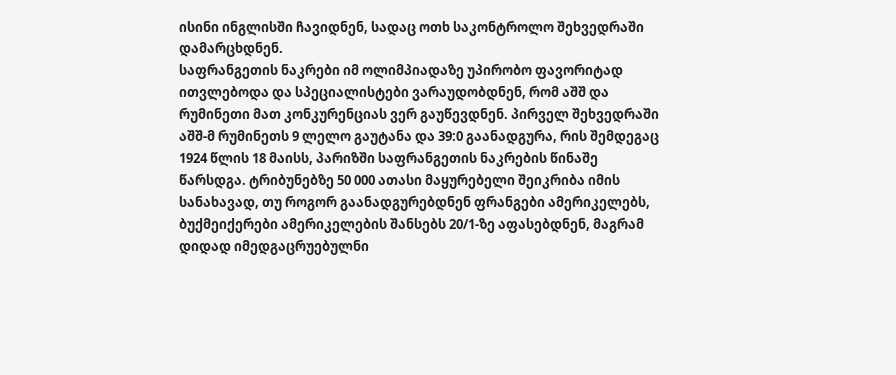ისინი ინგლისში ჩავიდნენ, სადაც ოთხ საკონტროლო შეხვედრაში დამარცხდნენ.
საფრანგეთის ნაკრები იმ ოლიმპიადაზე უპირობო ფავორიტად ითვლებოდა და სპეციალისტები ვარაუდობდნენ, რომ აშშ და რუმინეთი მათ კონკურენციას ვერ გაუწევდნენ. პირველ შეხვედრაში აშშ-მ რუმინეთს 9 ლელო გაუტანა და 39:0 გაანადგურა, რის შემდეგაც 1924 წლის 18 მაისს, პარიზში საფრანგეთის ნაკრების წინაშე წარსდგა. ტრიბუნებზე 50 000 ათასი მაყურებელი შეიკრიბა იმის სანახავად, თუ როგორ გაანადგურებდნენ ფრანგები ამერიკელებს, ბუქმეიქერები ამერიკელების შანსებს 20/1-ზე აფასებდნენ, მაგრამ დიდად იმედგაცრუებულნი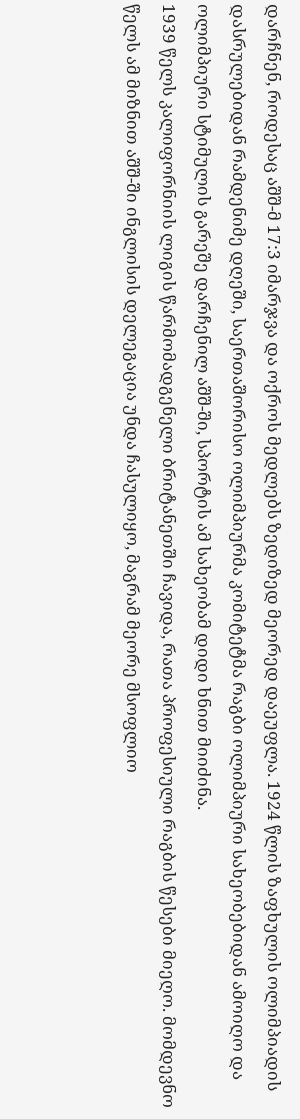დარჩნენ, როდესაც აშშ-მ 17:3 იმარჯვა და ოქროს მედლებს ზედიზედ მეორედ დაეუფლა. 1924 წლის ზაფხულის ოლიმპიადის დასრულებიდან რამდენიმე დღეში, საერთაშორისო ოლიმპიურმა კომიტეტმა რაგბი ოლიმპიური სახეობებიდან ამოიღო და ოლიმპიური სტიმულის გარეშე დარჩენილ აშშ-ში, სპორტის ამ სახეობამ დიდი ხნით მიიძინა.
1939 წელს კალიფორნიის ლიგის წარმომადგენელი ბრიტანეთში ჩავიდა, რათა პროფესიული რაგბის წესები მიეღო. მომდევნო წელს ამ მიზნით აშშ-ში ინგლისის დელეგაცია უნდა ჩასულიყო, მაგრამ მეორე მსოფლიო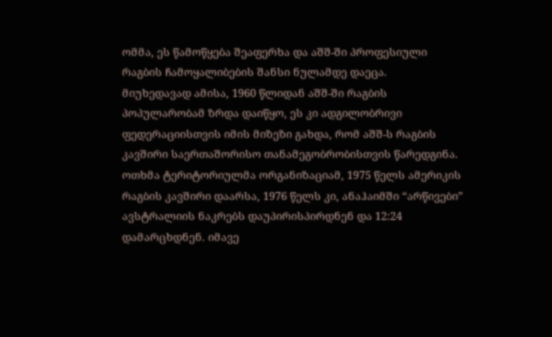ომმა, ეს წამოწყება შეაფერხა და აშშ-ში პროფესიული რაგბის ჩამოყალიბების შანსი ნულამდე დაეცა.
მიუხედავად ამისა, 1960 წლიდან აშშ-ში რაგბის პოპულარობამ ზრდა დაიწყო, ეს კი ადგილობრივი ფედერაციისთვის იმის მიზეზი გახდა, რომ აშშ-ს რაგბის კავშირი საერთაშორისო თანამეგობრობისთვის წარედგინა. ოთხმა ტერიტორიულმა ორგანიზაციამ, 1975 წელს ამერიკის რაგბის კავშირი დაარსა, 1976 წელს კი, ანაჰაიმში “არწივები” ავსტრალიის ნაკრებს დაუპირისპირდნენ და 12:24 დამარცხდნენ. იმავე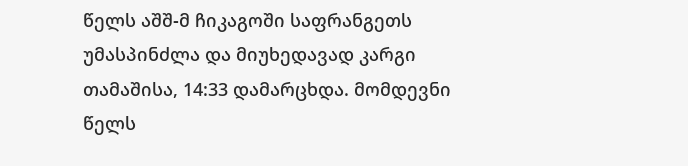წელს აშშ-მ ჩიკაგოში საფრანგეთს უმასპინძლა და მიუხედავად კარგი თამაშისა, 14:33 დამარცხდა. მომდევნი წელს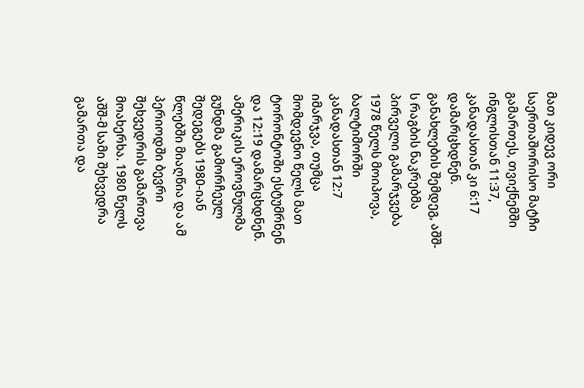მათ კიდევ ორი საერთაშორისო მატჩი გამართეს, თვიქნემში ინგლისთან 11:37, კანადასთან კი 6:17 დამარცხდნენ. განახლების შემდეგ, აშშ-ს რაგბის ნაკრებმა პირველი გამარჯვება 1978 წელს მოიპოვა, ბალტიმორში კანადასთან 12:7 იმარჯვა, თუმცა მომდევნო წელს მათ ტორონტოში ესტუმრნენ და 12:19 დამარცხდნენ.
ამერიკის ეროვნულმა გუნდმა გამორჩეულ შედეგებს 1980-იან წლებში მიაღწია და ამ პერიოდში ბევრი შეხვედრის გამართვა მოახერხა. 1980 წელს აშშ-მ სამი შეხვედრა გამართა და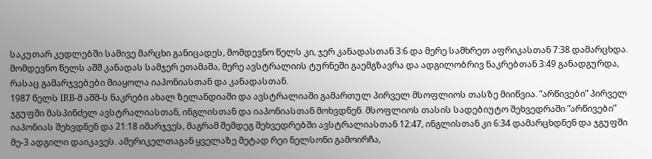საკუთარ კედლებში სამივე მარცხი განიცადეს, მომდევნო წელს კი, ჯერ კანადასთან 3:6 და მერე სამხრეთ აფრიკასთან 7:38 დამარცხდა. მომდევნო წელს აშშ კანადას სამჯერ ეთამაშა, მერე ავსტრალიის ტურნეში გაემგზავრა და ადგილობრივ ნაკრებთან 3:49 განადგურდა, რასაც გამარჯვებები მიაყოლა იაპონიასთან და კანადასთან.
1987 წელს IRB-მ აშშ-ს ნაკრები ახალ ზელანდიაში და ავსტრალიაში გამართულ პირველ მსოფლიოს თასზე მიიწვია. “არწივები” პირველ ჯგუფში მასპინძელ ავსტრალიასთან, ინგლისთან და იაპონიასთან მოხვდნენ. მსოფლიოს თასის სადებიუტო შეხვედრაში “არწივები” იაპონიას შეხვდნენ და 21:18 იმარჯვეს, მაგრამ შემდეგ შეხვედრებში ავსტრალიასთან 12:47, ინგლისთან კი 6:34 დამარცხდნენ და ჯგუფში მე-3 ადგილი დაიკავეს. ამერიკელთაგან ყველაზე მეტად რეი ნელსონი გამოირჩა,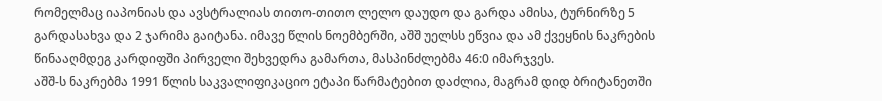რომელმაც იაპონიას და ავსტრალიას თითო-თითო ლელო დაუდო და გარდა ამისა, ტურნირზე 5 გარდასახვა და 2 ჯარიმა გაიტანა. იმავე წლის ნოემბერში, აშშ უელსს ეწვია და ამ ქვეყნის ნაკრების წინააღმდეგ კარდიფში პირველი შეხვედრა გამართა, მასპინძლებმა 46:0 იმარჯვეს.
აშშ-ს ნაკრებმა 1991 წლის საკვალიფიკაციო ეტაპი წარმატებით დაძლია, მაგრამ დიდ ბრიტანეთში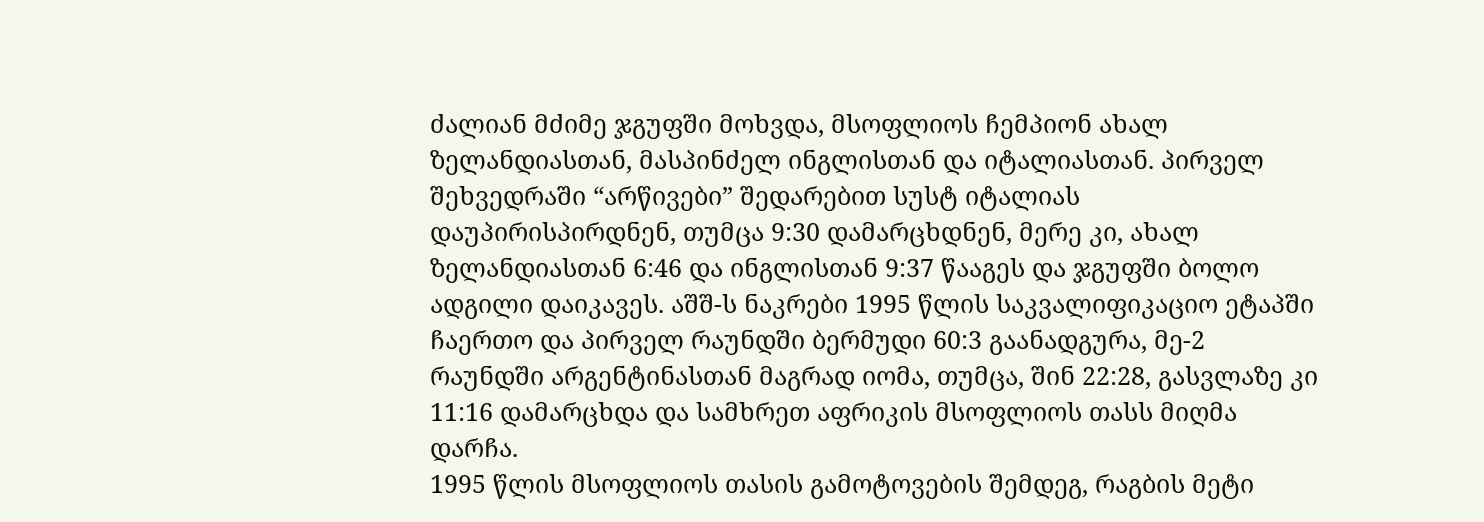ძალიან მძიმე ჯგუფში მოხვდა, მსოფლიოს ჩემპიონ ახალ ზელანდიასთან, მასპინძელ ინგლისთან და იტალიასთან. პირველ შეხვედრაში “არწივები” შედარებით სუსტ იტალიას დაუპირისპირდნენ, თუმცა 9:30 დამარცხდნენ, მერე კი, ახალ ზელანდიასთან 6:46 და ინგლისთან 9:37 წააგეს და ჯგუფში ბოლო ადგილი დაიკავეს. აშშ-ს ნაკრები 1995 წლის საკვალიფიკაციო ეტაპში ჩაერთო და პირველ რაუნდში ბერმუდი 60:3 გაანადგურა, მე-2 რაუნდში არგენტინასთან მაგრად იომა, თუმცა, შინ 22:28, გასვლაზე კი 11:16 დამარცხდა და სამხრეთ აფრიკის მსოფლიოს თასს მიღმა დარჩა.
1995 წლის მსოფლიოს თასის გამოტოვების შემდეგ, რაგბის მეტი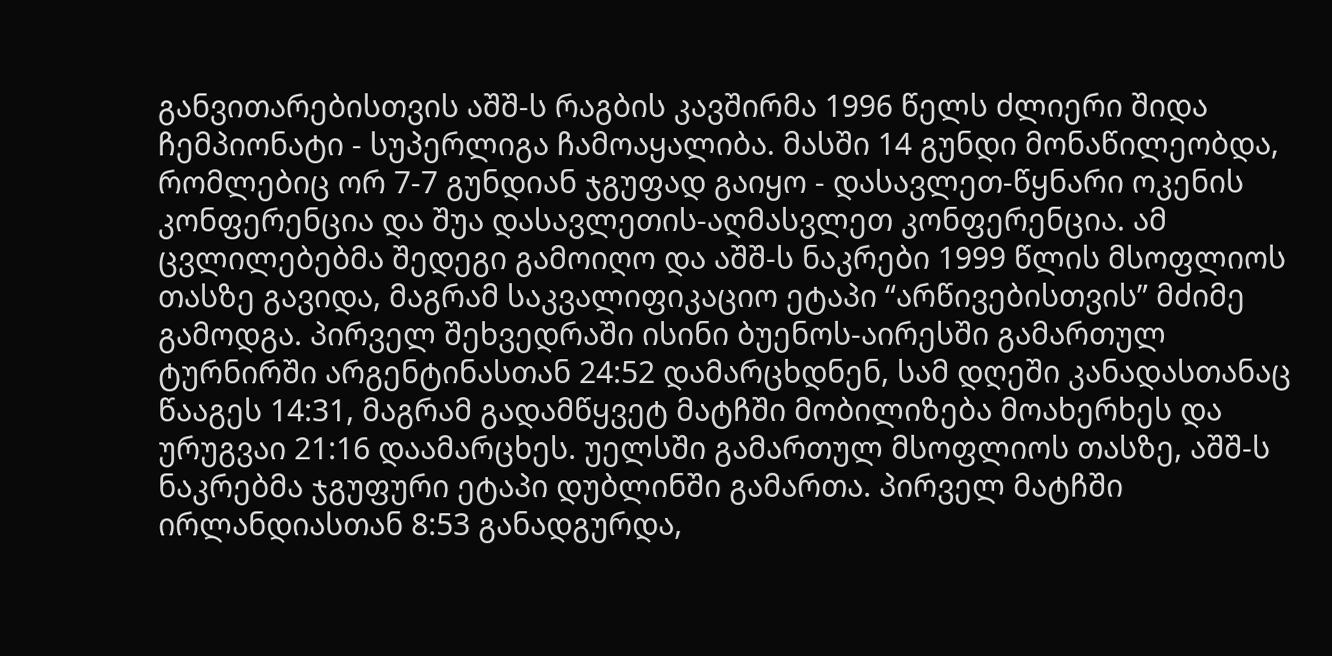განვითარებისთვის აშშ-ს რაგბის კავშირმა 1996 წელს ძლიერი შიდა ჩემპიონატი - სუპერლიგა ჩამოაყალიბა. მასში 14 გუნდი მონაწილეობდა, რომლებიც ორ 7-7 გუნდიან ჯგუფად გაიყო - დასავლეთ-წყნარი ოკენის კონფერენცია და შუა დასავლეთის-აღმასვლეთ კონფერენცია. ამ ცვლილებებმა შედეგი გამოიღო და აშშ-ს ნაკრები 1999 წლის მსოფლიოს თასზე გავიდა, მაგრამ საკვალიფიკაციო ეტაპი “არწივებისთვის” მძიმე გამოდგა. პირველ შეხვედრაში ისინი ბუენოს-აირესში გამართულ ტურნირში არგენტინასთან 24:52 დამარცხდნენ, სამ დღეში კანადასთანაც წააგეს 14:31, მაგრამ გადამწყვეტ მატჩში მობილიზება მოახერხეს და ურუგვაი 21:16 დაამარცხეს. უელსში გამართულ მსოფლიოს თასზე, აშშ-ს ნაკრებმა ჯგუფური ეტაპი დუბლინში გამართა. პირველ მატჩში ირლანდიასთან 8:53 განადგურდა,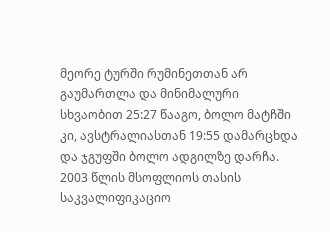მეორე ტურში რუმინეთთან არ გაუმართლა და მინიმალური სხვაობით 25:27 წააგო, ბოლო მატჩში კი, ავსტრალიასთან 19:55 დამარცხდა და ჯგუფში ბოლო ადგილზე დარჩა.
2003 წლის მსოფლიოს თასის საკვალიფიკაციო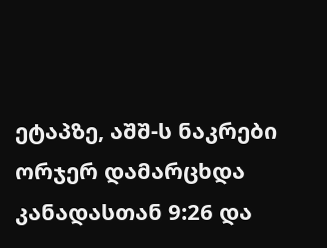ეტაპზე, აშშ-ს ნაკრები ორჯერ დამარცხდა კანადასთან 9:26 და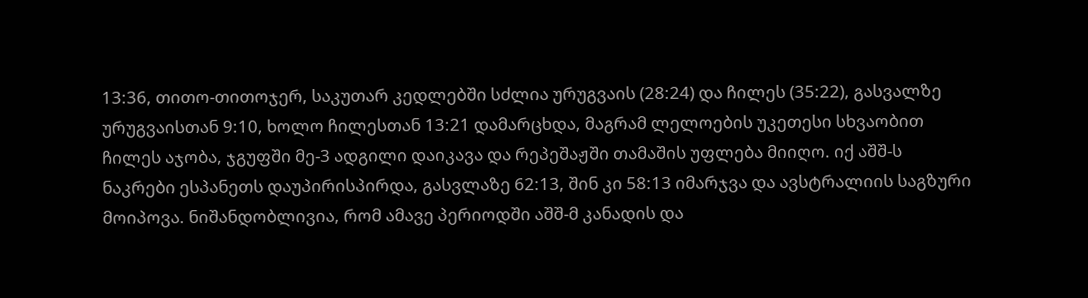13:36, თითო-თითოჯერ, საკუთარ კედლებში სძლია ურუგვაის (28:24) და ჩილეს (35:22), გასვალზე ურუგვაისთან 9:10, ხოლო ჩილესთან 13:21 დამარცხდა, მაგრამ ლელოების უკეთესი სხვაობით ჩილეს აჯობა, ჯგუფში მე-3 ადგილი დაიკავა და რეპეშაჟში თამაშის უფლება მიიღო. იქ აშშ-ს ნაკრები ესპანეთს დაუპირისპირდა, გასვლაზე 62:13, შინ კი 58:13 იმარჯვა და ავსტრალიის საგზური მოიპოვა. ნიშანდობლივია, რომ ამავე პერიოდში აშშ-მ კანადის და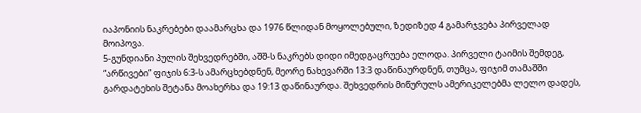იაპონიის ნაკრებები დაამარცხა და 1976 წლიდან მოყოლებული, ზედიზედ 4 გამარჯვება პირველად მოიპოვა.
5-გუნდიანი პულის შეხვედრებში, აშშ-ს ნაკრებს დიდი იმედგაცრუება ელოდა. პირველი ტაიმის შემდეგ, “არწივები” ფიჯის 6:3-ს ამარცხებდნენ, მეორე ნახევარში 13:3 დაწინაურდნენ, თუმცა, ფიჯიმ თამაშში გარდატეხის შეტანა მოახერხა და 19:13 დაწინაურდა. შეხვედრის მიწურულს ამერიკელებმა ლელო დადეს,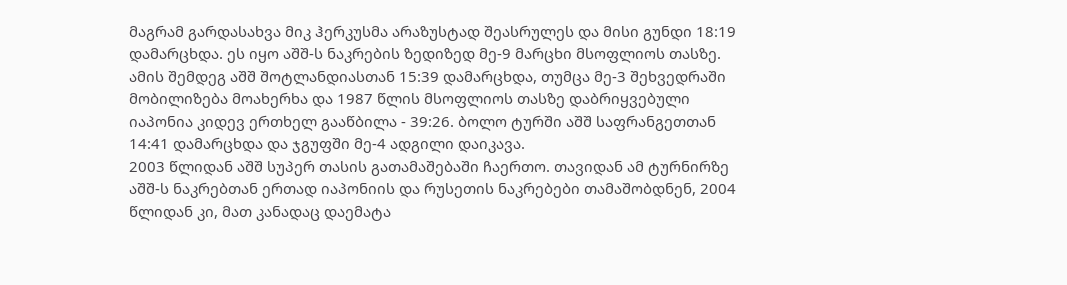მაგრამ გარდასახვა მიკ ჰერკუსმა არაზუსტად შეასრულეს და მისი გუნდი 18:19 დამარცხდა. ეს იყო აშშ-ს ნაკრების ზედიზედ მე-9 მარცხი მსოფლიოს თასზე. ამის შემდეგ აშშ შოტლანდიასთან 15:39 დამარცხდა, თუმცა მე-3 შეხვედრაში მობილიზება მოახერხა და 1987 წლის მსოფლიოს თასზე დაბრიყვებული იაპონია კიდევ ერთხელ გააწბილა - 39:26. ბოლო ტურში აშშ საფრანგეთთან 14:41 დამარცხდა და ჯგუფში მე-4 ადგილი დაიკავა.
2003 წლიდან აშშ სუპერ თასის გათამაშებაში ჩაერთო. თავიდან ამ ტურნირზე აშშ-ს ნაკრებთან ერთად იაპონიის და რუსეთის ნაკრებები თამაშობდნენ, 2004 წლიდან კი, მათ კანადაც დაემატა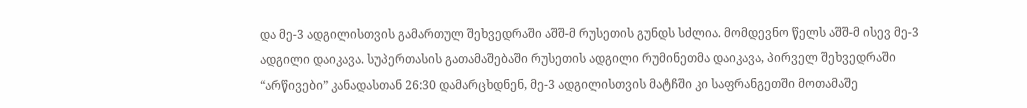და მე-3 ადგილისთვის გამართულ შეხვედრაში აშშ-მ რუსეთის გუნდს სძლია. მომდევნო წელს აშშ-მ ისევ მე-3 ადგილი დაიკავა. სუპერთასის გათამაშებაში რუსეთის ადგილი რუმინეთმა დაიკავა, პირველ შეხვედრაში “არწივები” კანადასთან 26:30 დამარცხდნენ, მე-3 ადგილისთვის მატჩში კი საფრანგეთში მოთამაშე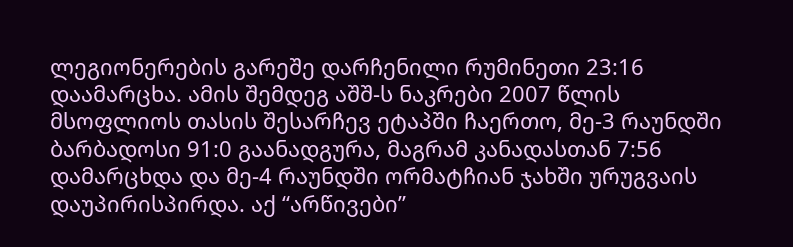ლეგიონერების გარეშე დარჩენილი რუმინეთი 23:16 დაამარცხა. ამის შემდეგ აშშ-ს ნაკრები 2007 წლის მსოფლიოს თასის შესარჩევ ეტაპში ჩაერთო, მე-3 რაუნდში ბარბადოსი 91:0 გაანადგურა, მაგრამ კანადასთან 7:56 დამარცხდა და მე-4 რაუნდში ორმატჩიან ჯახში ურუგვაის დაუპირისპირდა. აქ “არწივები”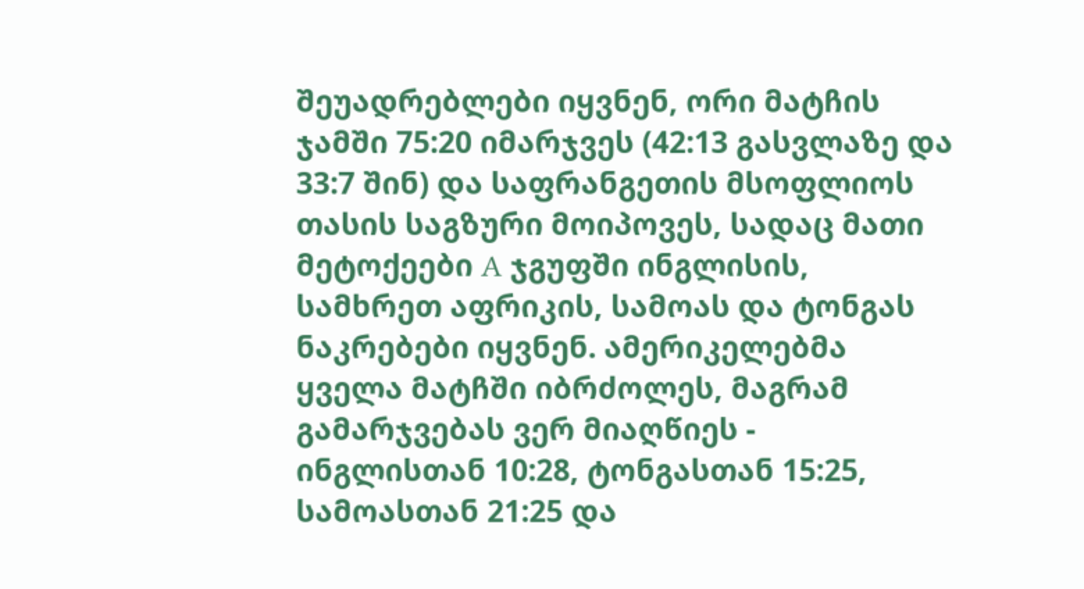შეუადრებლები იყვნენ, ორი მატჩის ჯამში 75:20 იმარჯვეს (42:13 გასვლაზე და 33:7 შინ) და საფრანგეთის მსოფლიოს თასის საგზური მოიპოვეს, სადაც მათი მეტოქეები A ჯგუფში ინგლისის, სამხრეთ აფრიკის, სამოას და ტონგას ნაკრებები იყვნენ. ამერიკელებმა ყველა მატჩში იბრძოლეს, მაგრამ გამარჯვებას ვერ მიაღწიეს - ინგლისთან 10:28, ტონგასთან 15:25, სამოასთან 21:25 და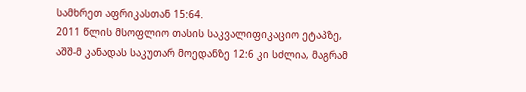სამხრეთ აფრიკასთან 15:64.
2011 წლის მსოფლიო თასის საკვალიფიკაციო ეტაპზე, აშშ-მ კანადას საკუთარ მოედანზე 12:6 კი სძლია, მაგრამ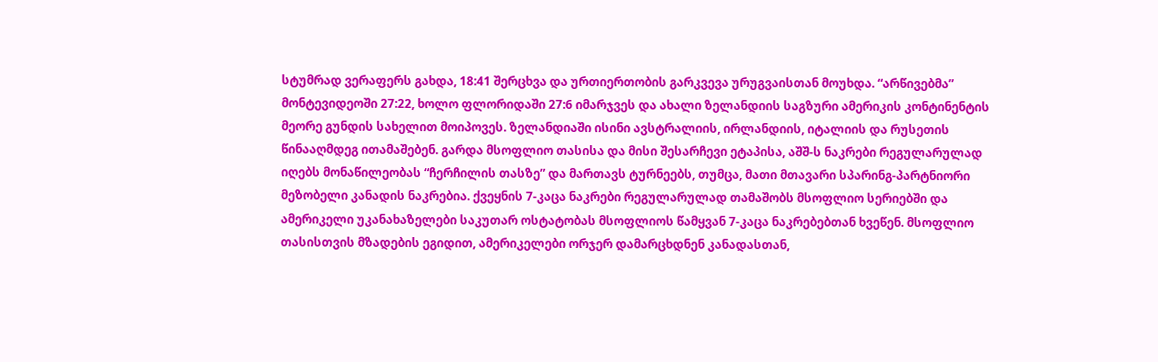სტუმრად ვერაფერს გახდა, 18:41 შერცხვა და ურთიერთობის გარკვევა ურუგვაისთან მოუხდა. “არწივებმა” მონტევიდეოში 27:22, ხოლო ფლორიდაში 27:6 იმარჯვეს და ახალი ზელანდიის საგზური ამერიკის კონტინენტის მეორე გუნდის სახელით მოიპოვეს. ზელანდიაში ისინი ავსტრალიის, ირლანდიის, იტალიის და რუსეთის წინააღმდეგ ითამაშებენ. გარდა მსოფლიო თასისა და მისი შესარჩევი ეტაპისა, აშშ-ს ნაკრები რეგულარულად იღებს მონაწილეობას “ჩერჩილის თასზე” და მართავს ტურნეებს, თუმცა, მათი მთავარი სპარინგ-პარტნიორი მეზობელი კანადის ნაკრებია. ქვეყნის 7-კაცა ნაკრები რეგულარულად თამაშობს მსოფლიო სერიებში და ამერიკელი უკანახაზელები საკუთარ ოსტატობას მსოფლიოს წამყვან 7-კაცა ნაკრებებთან ხვეწენ. მსოფლიო თასისთვის მზადების ეგიდით, ამერიკელები ორჯერ დამარცხდნენ კანადასთან,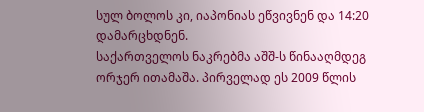სულ ბოლოს კი, იაპონიას ეწვივნენ და 14:20 დამარცხდნენ.
საქართველოს ნაკრებმა აშშ-ს წინააღმდეგ ორჯერ ითამაშა. პირველად ეს 2009 წლის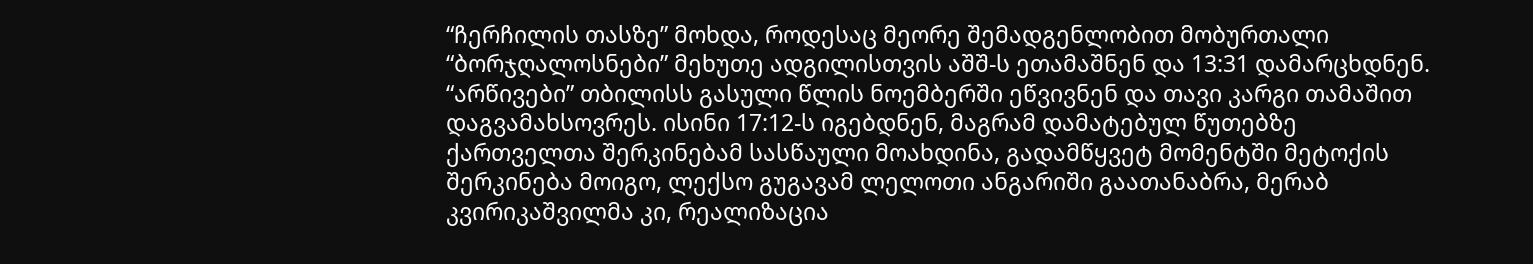“ჩერჩილის თასზე” მოხდა, როდესაც მეორე შემადგენლობით მობურთალი “ბორჯღალოსნები” მეხუთე ადგილისთვის აშშ-ს ეთამაშნენ და 13:31 დამარცხდნენ. “არწივები” თბილისს გასული წლის ნოემბერში ეწვივნენ და თავი კარგი თამაშით დაგვამახსოვრეს. ისინი 17:12-ს იგებდნენ, მაგრამ დამატებულ წუთებზე ქართველთა შერკინებამ სასწაული მოახდინა, გადამწყვეტ მომენტში მეტოქის შერკინება მოიგო, ლექსო გუგავამ ლელოთი ანგარიში გაათანაბრა, მერაბ კვირიკაშვილმა კი, რეალიზაცია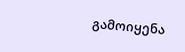გამოიყენა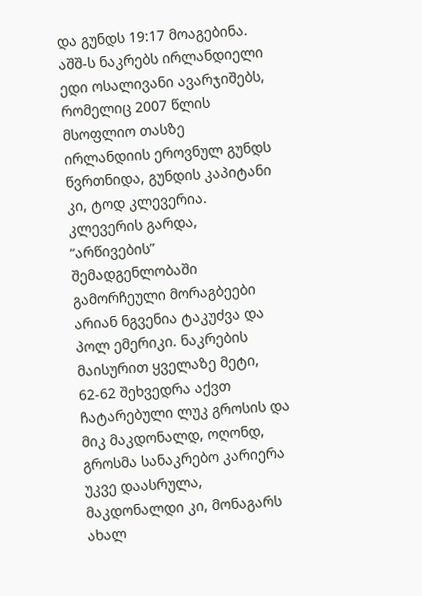და გუნდს 19:17 მოაგებინა.
აშშ-ს ნაკრებს ირლანდიელი ედი ოსალივანი ავარჯიშებს, რომელიც 2007 წლის მსოფლიო თასზე ირლანდიის ეროვნულ გუნდს წვრთნიდა, გუნდის კაპიტანი კი, ტოდ კლევერია. კლევერის გარდა, “არწივების” შემადგენლობაში გამორჩეული მორაგბეები არიან ნგვენია ტაკუძვა და პოლ ემერიკი. ნაკრების მაისურით ყველაზე მეტი, 62-62 შეხვედრა აქვთ ჩატარებული ლუკ გროსის და მიკ მაკდონალდ, ოღონდ, გროსმა სანაკრებო კარიერა უკვე დაასრულა, მაკდონალდი კი, მონაგარს ახალ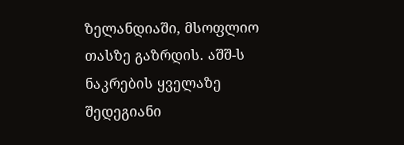ზელანდიაში, მსოფლიო თასზე გაზრდის. აშშ-ს ნაკრების ყველაზე შედეგიანი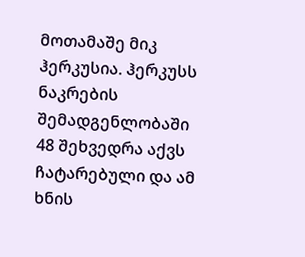მოთამაშე მიკ ჰერკუსია. ჰერკუსს ნაკრების შემადგენლობაში 48 შეხვედრა აქვს ჩატარებული და ამ ხნის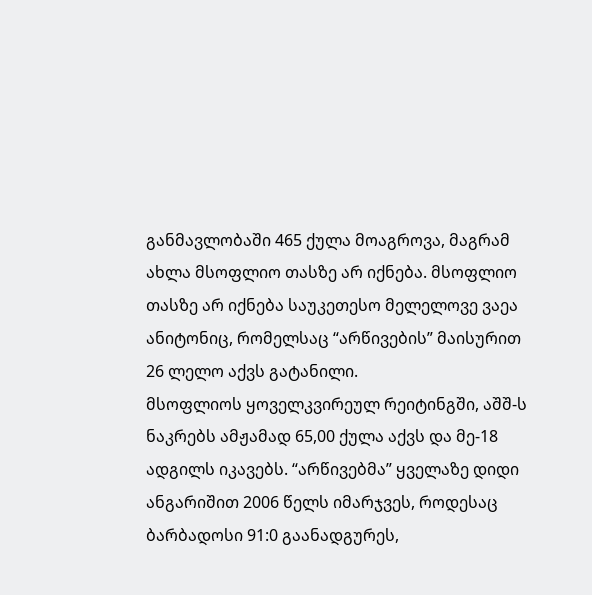განმავლობაში 465 ქულა მოაგროვა, მაგრამ ახლა მსოფლიო თასზე არ იქნება. მსოფლიო თასზე არ იქნება საუკეთესო მელელოვე ვაეა ანიტონიც, რომელსაც “არწივების” მაისურით 26 ლელო აქვს გატანილი.
მსოფლიოს ყოველკვირეულ რეიტინგში, აშშ-ს ნაკრებს ამჟამად 65,00 ქულა აქვს და მე-18 ადგილს იკავებს. “არწივებმა” ყველაზე დიდი ანგარიშით 2006 წელს იმარჯვეს, როდესაც ბარბადოსი 91:0 გაანადგურეს,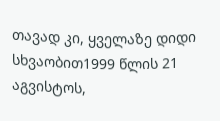თავად კი, ყველაზე დიდი სხვაობით1999 წლის 21 აგვისტოს,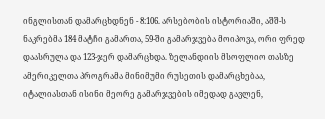ინგლისთან დამარცხდნენ - 8:106. არსებობის ისტორიაში, აშშ-ს ნაკრებმა 184 მატჩი გამართა, 59-ში გამარჯვება მოიპოვა, ორი ფრედ დაასრულა და 123-ჯერ დამარცხდა. ზელანდიის მსოფლიო თასზე ამერიკელთა პროგრამა მინიმუმი რუსეთის დამარცხებაა, იტალიასთან ისინი მეორე გამარჯვების იმედად გავლენ,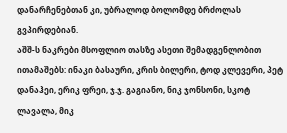დანარჩენებთან კი, უბრალოდ ბოლომდე ბრძოლას გვპირდებიან.
აშშ-ს ნაკრები მსოფლიო თასზე ასეთი შემადგენლობით ითამაშებს: ინაკი ბასაური, კრის ბილერი, ტოდ კლევერი, პეტ დანაჰეი, ერიკ ფრეი, ჯ.ჯ. გაგიანო, ნიკ ჯონსონი, სკოტ ლავალა, მიკ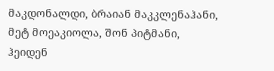მაკდონალდი, ბრაიან მაკკლენაჰანი, მეტ მოეაკიოლა, შონ პიტმანი, ჰეიდენ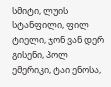სმიტი, ლუის სტანფილი, ფილ ტიელი, ჯონ ვან დერ გისენი, პოლ ემერიკი, ტაი ენოსა,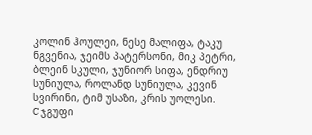კოლინ ჰოულეი, ნესე მალიფა, ტაკუ ნგვენია, ჯეიმს პატერსონი, მიკ პეტრი, ბლეინ სკული, ჯუნიორ სიფა, ენდრიუ სუნიულა, როლანდ სუნიულა, კევინ სვირინი, ტიმ უსაზი, კრის უოლესი.
C ჯგუფი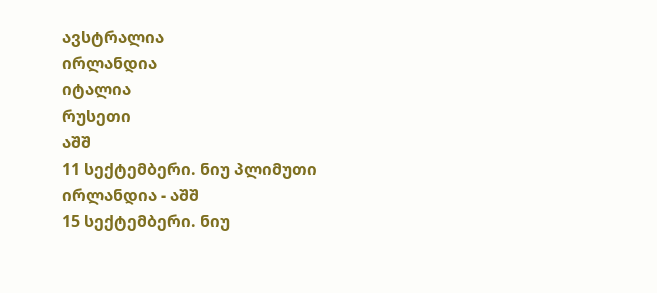ავსტრალია
ირლანდია
იტალია
რუსეთი
აშშ
11 სექტემბერი. ნიუ პლიმუთი
ირლანდია - აშშ
15 სექტემბერი. ნიუ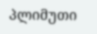პლიმუთი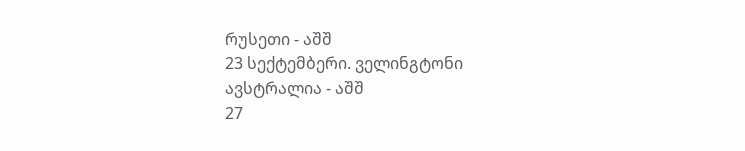რუსეთი - აშშ
23 სექტემბერი. ველინგტონი
ავსტრალია - აშშ
27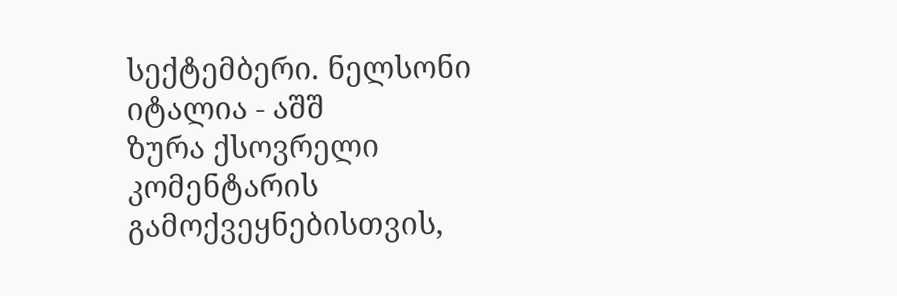სექტემბერი. ნელსონი
იტალია - აშშ
ზურა ქსოვრელი
კომენტარის გამოქვეყნებისთვის,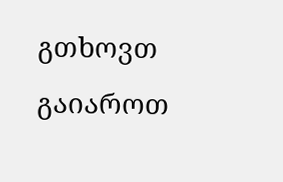გთხოვთ გაიაროთ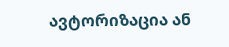ავტორიზაცია ან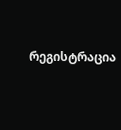რეგისტრაცია